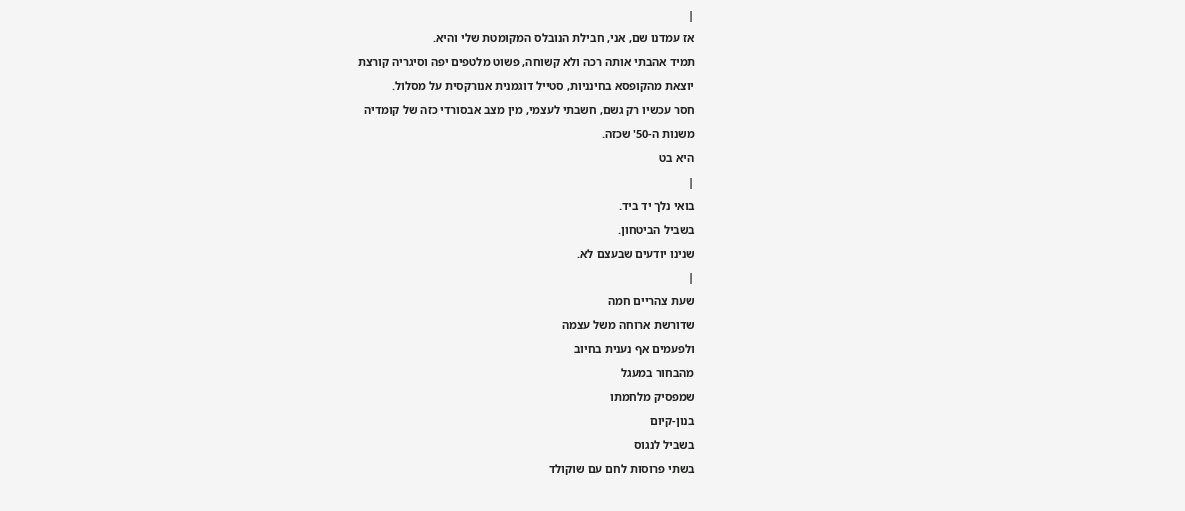|
אז עמדנו שם, אני, חבילת הנובלס המקומטת שלי והיא.
תמיד אהבתי אותה רכה ולא קשוחה, פשוט מלטפים יפה וסיגריה קורצת
יוצאת מהקופסא בחינניות, סטייל דוגמנית אנורקסית על מסלול.
חסר עכשיו רק גשם, חשבתי לעצמי, מין מצב אבסורדי כזה של קומדיה
משנות ה-50' שכזה.
היא בט
|
בואי נלך יד ביד.
בשביל הביטחון.
שנינו יודעים שבעצם לא.
|
שעת צהריים חמה
שדורשת ארוחה משל עצמה
ולפעמים אף נענית בחיוב
מהבחור במעגל
שמפסיק מלחמתו
בנון-קיום
בשביל לנגוס
בשתי פרוסות לחם עם שוקולד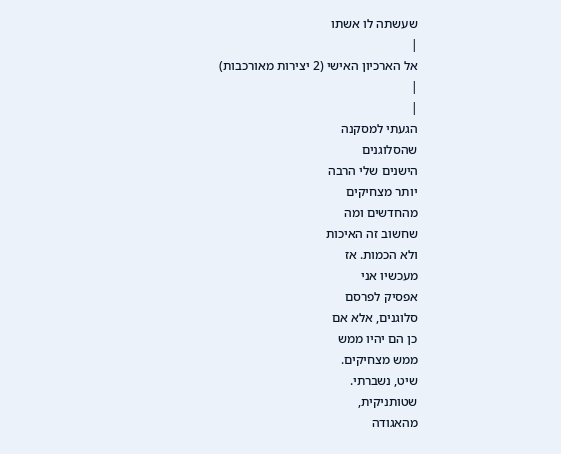שעשתה לו אשתו
|
אל הארכיון האישי (2 יצירות מאורכבות)
|
|
הגעתי למסקנה
שהסלוגנים
הישנים שלי הרבה
יותר מצחיקים
מהחדשים ומה
שחשוב זה האיכות
ולא הכמות. אז
מעכשיו אני
אפסיק לפרסם
סלוגנים, אלא אם
כן הם יהיו ממש
ממש מצחיקים.
שיט, נשברתי.
שטותניקית,
מהאגודה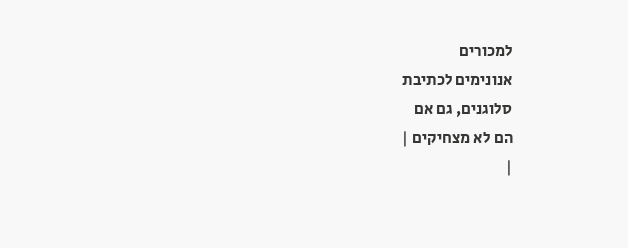למכורים
אנונימים לכתיבת
סלוגנים, גם אם
הם לא מצחיקים |
|